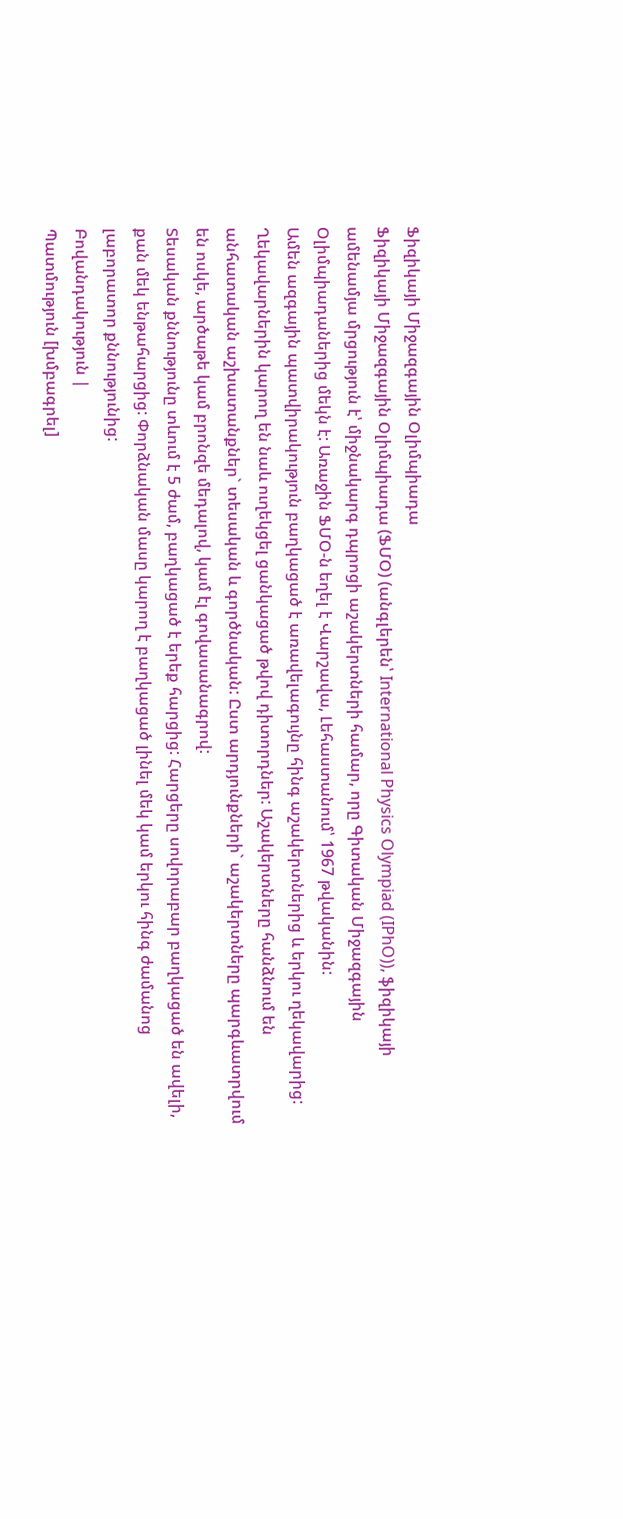Ֆիզիկայի Միջազգային Օլիմպիադա
Ֆիզիկայի Միջազգային Օլիմպիադա (ՖՄՕ) (անգլերեն՝ International Physics Olympiad (IPhO)), ֆիզիկայի ամենամյա մրցություն է՝ միջնակարգ դպրոցի աշակերտների համար, որը Գիտական Միջազգային Օլիմպիադաներից մեկն է: Առաջին ՖՄՕ-ն եղել է Վարշավա, Լեհաստանում՝ 1967 թվականին:
Ամեն ազգային պատվիրակություն բաղկացած է առավելագույնը հինգ աշակերտներից և երկու ղեկավարից: Ղեկավարներին կարող են նաև ուղեկցել ցանկացած թվով դիտորդներ: Աշակերտները հանձնում են անհատական աշխատանքներ` տեսական և գործնական: Ըստ արդյունքների` աշակերտները պարգևատրվում են ոսկե, արծաթե կամ բրոնզե մեդալով, կամ էլ գովասանագրով:
Տեսական քննությունը տևում է 5 ժամ, բաղկացած է երեք հարցից: Հարցերը սովորաբար բաղկացած են ավելի, քան մեկ ենթահարցից: Փորձնական մասը կարող է բաղկացած լինել մեկ կամ երկու հինգ ժամանոց լաբորատոր քննությունից:
Բովանդակություն |
Պատմություն [խմբագրել]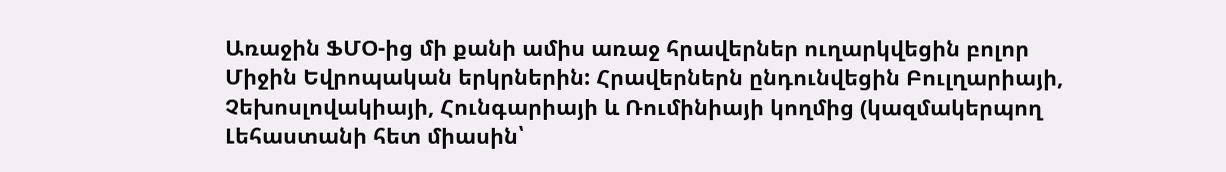Առաջին ՖՄՕ-ից մի քանի ամիս առաջ հրավերներ ուղարկվեցին բոլոր Միջին Եվրոպական երկրներին: Հրավերներն ընդունվեցին Բուլղարիայի, Չեխոսլովակիայի, Հունգարիայի և Ռումինիայի կողմից (կազմակերպող Լեհաստանի հետ միասին՝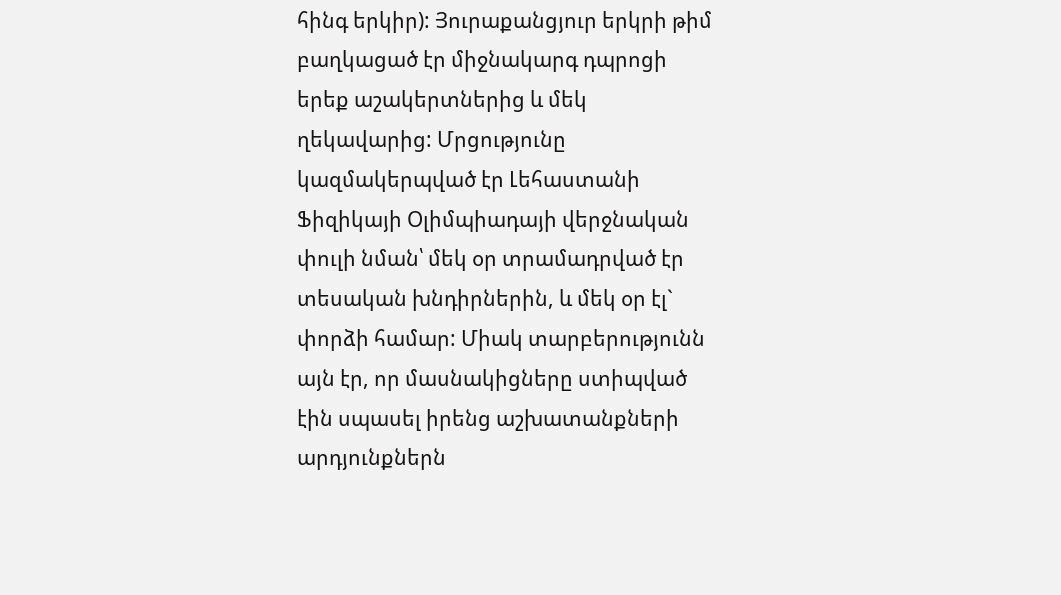հինգ երկիր): Յուրաքանցյուր երկրի թիմ բաղկացած էր միջնակարգ դպրոցի երեք աշակերտներից և մեկ ղեկավարից: Մրցությունը կազմակերպված էր Լեհաստանի Ֆիզիկայի Օլիմպիադայի վերջնական փուլի նման՝ մեկ օր տրամադրված էր տեսական խնդիրներին, և մեկ օր էլ` փորձի համար: Միակ տարբերությունն այն էր, որ մասնակիցները ստիպված էին սպասել իրենց աշխատանքների արդյունքներն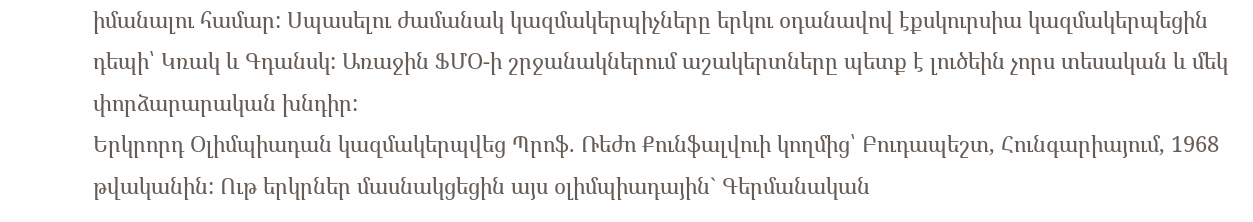իմանալու համար: Սպասելու ժամանակ կազմակերպիչները երկու օդանավով էքսկուրսիա կազմակերպեցին դեպի՝ Կռակ և Գդանսկ: Առաջին ՖՄՕ-ի շրջանակներում աշակերտները պետք է լուծեին չորս տեսական և մեկ փորձարարական խնդիր:
Երկրորդ Օլիմպիադան կազմակերպվեց Պրոֆ. Ռեժո Քունֆալվուի կողմից՝ Բուդապեշտ, Հունգարիայում, 1968 թվականին: Ութ երկրներ մասնակցեցին այս օլիմպիադային` Գերմանական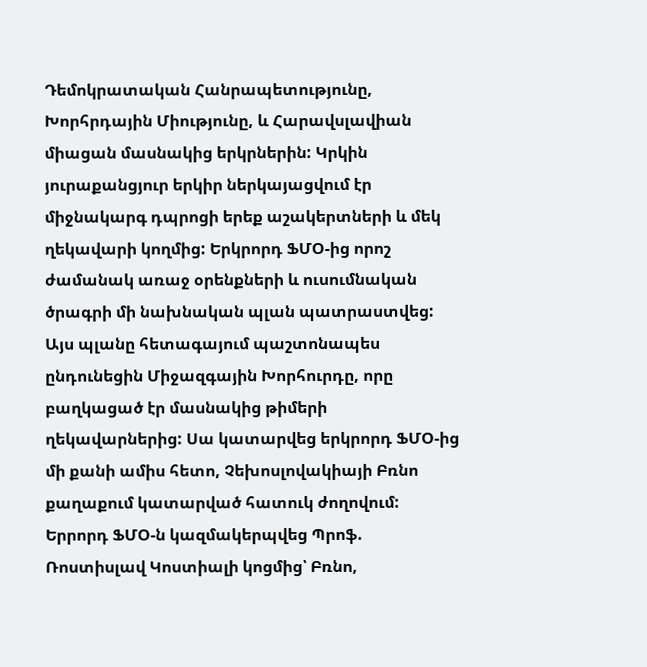Դեմոկրատական Հանրապետությունը, Խորհրդային Միությունը, և Հարավսլավիան միացան մասնակից երկրներին: Կրկին յուրաքանցյուր երկիր ներկայացվում էր միջնակարգ դպրոցի երեք աշակերտների և մեկ ղեկավարի կողմից: Երկրորդ ՖՄՕ-ից որոշ ժամանակ առաջ օրենքների և ուսումնական ծրագրի մի նախնական պլան պատրաստվեց: Այս պլանը հետագայում պաշտոնապես ընդունեցին Միջազգային Խորհուրդը, որը բաղկացած էր մասնակից թիմերի ղեկավարներից: Սա կատարվեց երկրորդ ՖՄՕ-ից մի քանի ամիս հետո, Չեխոսլովակիայի Բռնո քաղաքում կատարված հատուկ ժողովում:
Երրորդ ՖՄՕ-ն կազմակերպվեց Պրոֆ. Ռոստիսլավ Կոստիալի կոցմից՝ Բռնո,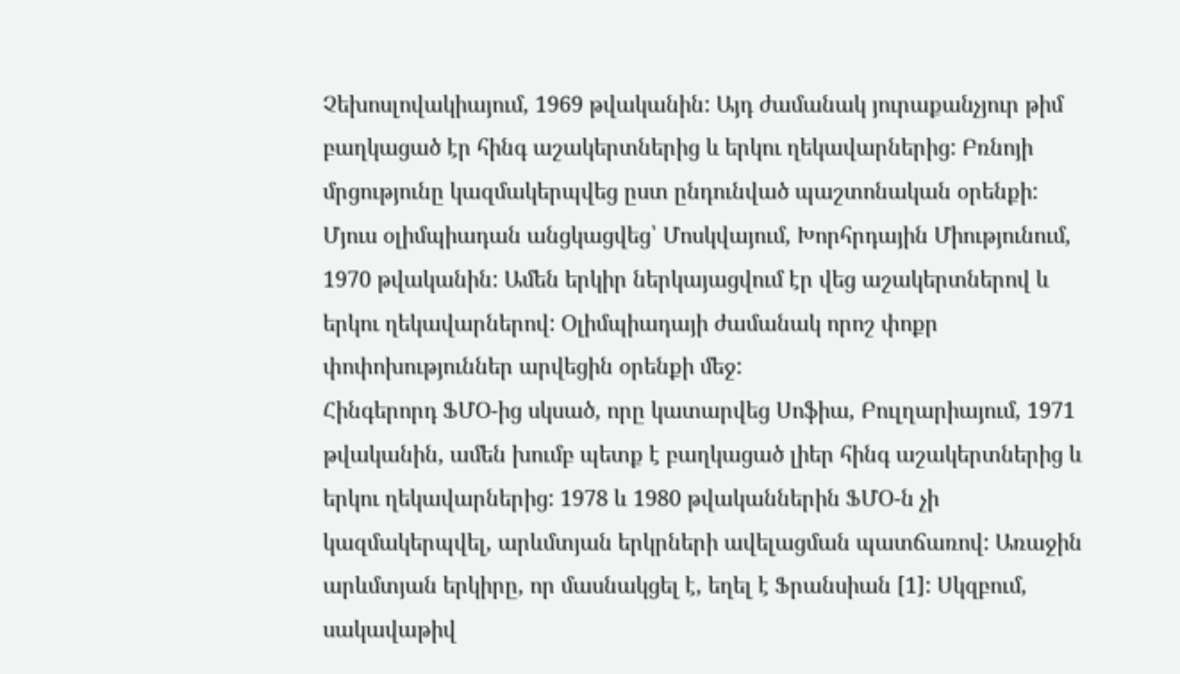Չեխոսլովակիայում, 1969 թվականին: Այդ ժամանակ յուրաքանչյուր թիմ բաղկացած էր հինգ աշակերտներից և երկու ղեկավարներից: Բռնոյի մրցությունը կազմակերպվեց ըստ ընդունված պաշտոնական օրենքի:
Մյուս օլիմպիադան անցկացվեց՝ Մոսկվայում, Խորհրդային Միությունում, 1970 թվականին: Ամեն երկիր ներկայացվում էր վեց աշակերտներով և երկու ղեկավարներով: Օլիմպիադայի ժամանակ որոշ փոքր փոփոխություններ արվեցին օրենքի մեջ:
Հինգերորդ ՖՄՕ-ից սկսած, որը կատարվեց Սոֆիա, Բուլղարիայում, 1971 թվականին, ամեն խումբ պետք է բաղկացած լիեր հինգ աշակերտներից և երկու ղեկավարներից: 1978 և 1980 թվականներին ՖՄՕ-ն չի կազմակերպվել, արևմտյան երկրների ավելացման պատճառով: Առաջին արևմտյան երկիրը, որ մասնակցել է, եղել է Ֆրանսիան [1]: Սկզբում, սակավաթիվ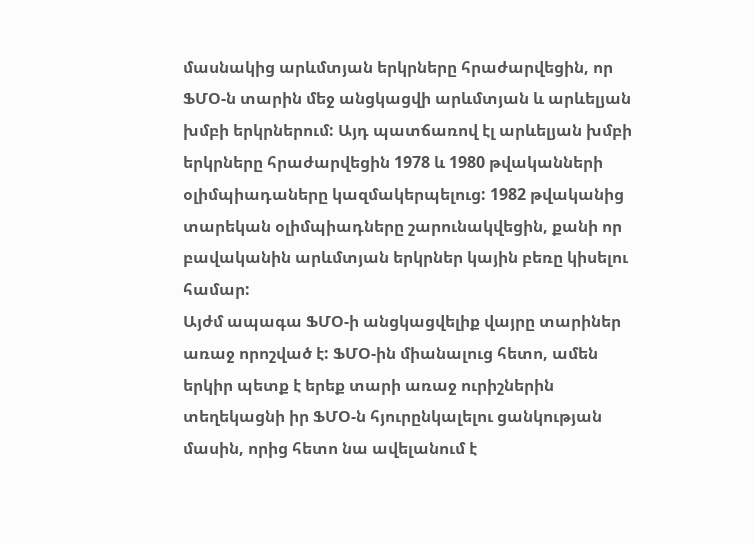մասնակից արևմտյան երկրները հրաժարվեցին, որ ՖՄՕ-ն տարին մեջ անցկացվի արևմտյան և արևելյան խմբի երկրներում: Այդ պատճառով էլ արևելյան խմբի երկրները հրաժարվեցին 1978 և 1980 թվականների օլիմպիադաները կազմակերպելուց: 1982 թվականից տարեկան օլիմպիադները շարունակվեցին, քանի որ բավականին արևմտյան երկրներ կային բեռը կիսելու համար:
Այժմ ապագա ՖՄՕ-ի անցկացվելիք վայրը տարիներ առաջ որոշված է: ՖՄՕ-ին միանալուց հետո, ամեն երկիր պետք է երեք տարի առաջ ուրիշներին տեղեկացնի իր ՖՄՕ-ն հյուրընկալելու ցանկության մասին, որից հետո նա ավելանում է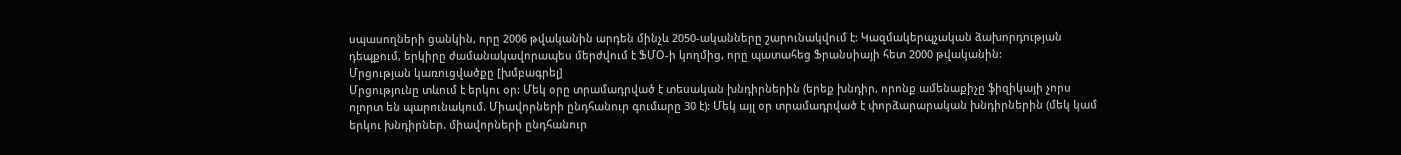սպասողների ցանկին, որը 2006 թվականին արդեն մինչև 2050-ականները շարունակվում է: Կազմակերպչական ձախորդության դեպքում, երկիրը ժամանակավորապես մերժվում է ՖՄՕ-ի կողմից, որը պատահեց Ֆրանսիայի հետ 2000 թվականին:
Մրցության կառուցվածքը [խմբագրել]
Մրցությունը տևում է երկու օր: Մեկ օրը տրամադրված է տեսական խնդիրներին (երեք խնդիր, որոնք ամենաքիչը ֆիզիկայի չորս ոլորտ են պարունակում. Միավորների ընդհանուր գումարը 30 է): Մեկ այլ օր տրամադրված է փորձարարական խնդիրներին (մեկ կամ երկու խնդիրներ. միավորների ընդհանուր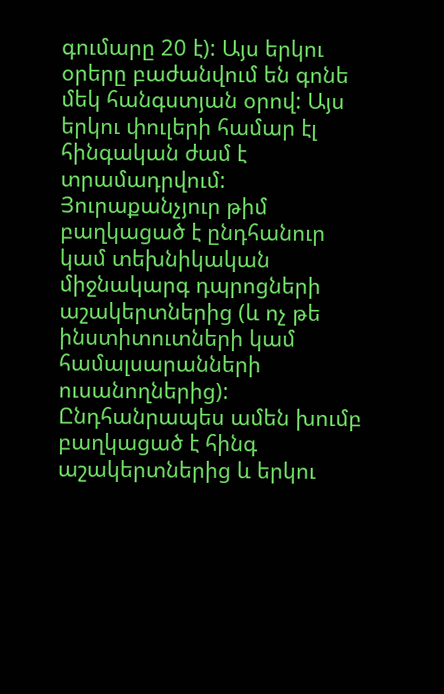գումարը 20 է): Այս երկու օրերը բաժանվում են գոնե մեկ հանգստյան օրով: Այս երկու փուլերի համար էլ հինգական ժամ է տրամադրվում: Յուրաքանչյուր թիմ բաղկացած է ընդհանուր կամ տեխնիկական միջնակարգ դպրոցների աշակերտներից (և ոչ թե ինստիտուտների կամ համալսարանների ուսանողներից): Ընդհանրապես ամեն խումբ բաղկացած է հինգ աշակերտներից և երկու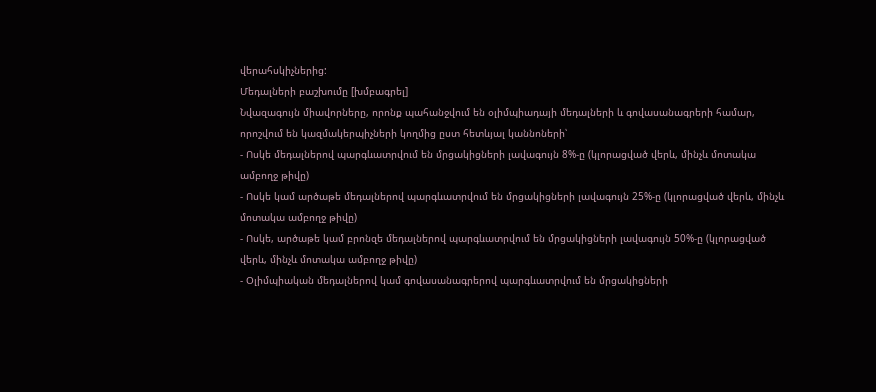վերահսկիչներից:
Մեդալների բաշխումը [խմբագրել]
Նվազագույն միավորները, որոնք պահանջվում են օլիմպիադայի մեդալների և գովասանագրերի համար, որոշվում են կազմակերպիչների կողմից ըստ հետևյալ կաննոների՝
- Ոսկե մեդալներով պարգևատրվում են մրցակիցների լավագույն 8%-ը (կլորացված վերև, մինչև մոտակա ամբողջ թիվը)
- Ոսկե կամ արծաթե մեդալներով պարգևատրվում են մրցակիցների լավագույն 25%-ը (կլորացված վերև, մինչև մոտակա ամբողջ թիվը)
- Ոսկե, արծաթե կամ բրոնզե մեդալներով պարգևատրվում են մրցակիցների լավագույն 50%-ը (կլորացված վերև, մինչև մոտակա ամբողջ թիվը)
- Օլիմպիական մեդալներով կամ գովասանագրերով պարգևատրվում են մրցակիցների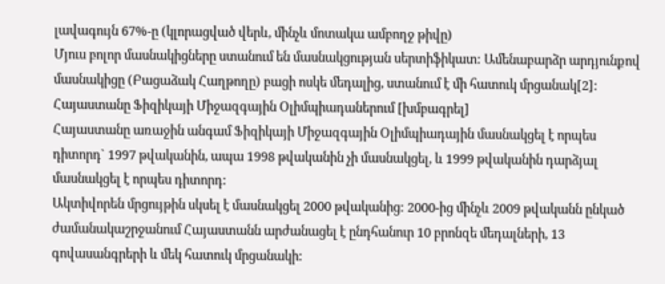լավագույն 67%-ը (կլորացված վերև, մինչև մոտակա ամբողջ թիվը)
Մյուս բոլոր մասնակիցները ստանում են մասնակցության սերտիֆիկատ: Ամենաբարձր արդյունքով մասնակիցը (Բացաձակ Հաղթողը) բացի ոսկե մեդալից, ստանում է մի հատուկ մրցանակ[2]:
Հայաստանը Ֆիզիկայի Միջազգային Օլիմպիադաներում [խմբագրել]
Հայաստանը առաջին անգամ Ֆիզիկայի Միջազգային Օլիմպիադային մասնակցել է որպես դիտորդ` 1997 թվականին, ապա 1998 թվականին չի մասնակցել, և 1999 թվականին դարձյալ մասնակցել է որպես դիտորդ:
Ակտիվորեն մրցույթին սկսել է մասնակցել 2000 թվականից: 2000-ից մինչև 2009 թվականն ընկած ժամանակաշրջանում Հայաստանն արժանացել է ընդհանուր 10 բրոնզե մեդալների, 13 գովասանգրերի և մեկ հատուկ մրցանակի: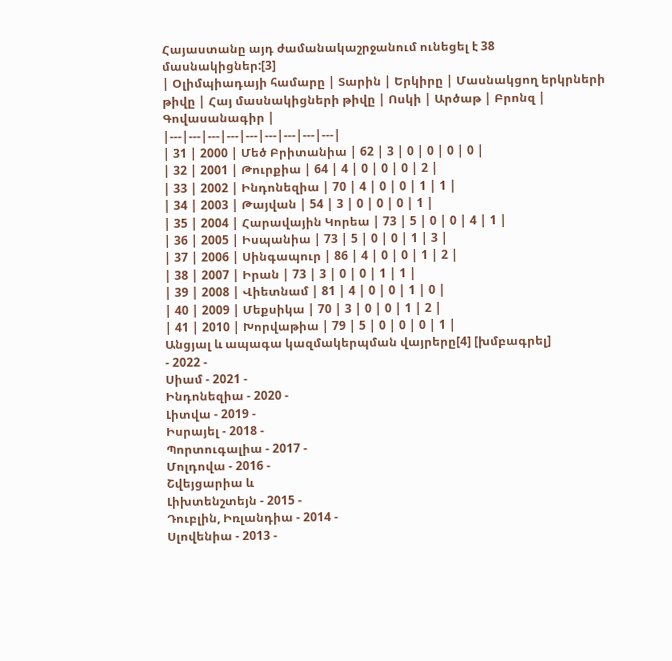Հայաստանը այդ ժամանակաշրջանում ունեցել է 38 մասնակիցներ:[3]
| Օլիմպիադայի համարը | Տարին | Երկիրը | Մասնակցող երկրների թիվը | Հայ մասնակիցների թիվը | Ոսկի | Արծաթ | Բրոնզ | Գովասանագիր |
|---|---|---|---|---|---|---|---|---|
| 31 | 2000 | Մեծ Բրիտանիա | 62 | 3 | 0 | 0 | 0 | 0 |
| 32 | 2001 | Թուրքիա | 64 | 4 | 0 | 0 | 0 | 2 |
| 33 | 2002 | Ինդոնեզիա | 70 | 4 | 0 | 0 | 1 | 1 |
| 34 | 2003 | Թայվան | 54 | 3 | 0 | 0 | 0 | 1 |
| 35 | 2004 | Հարավային Կորեա | 73 | 5 | 0 | 0 | 4 | 1 |
| 36 | 2005 | Իսպանիա | 73 | 5 | 0 | 0 | 1 | 3 |
| 37 | 2006 | Սինգապուր | 86 | 4 | 0 | 0 | 1 | 2 |
| 38 | 2007 | Իրան | 73 | 3 | 0 | 0 | 1 | 1 |
| 39 | 2008 | Վիետնամ | 81 | 4 | 0 | 0 | 1 | 0 |
| 40 | 2009 | Մեքսիկա | 70 | 3 | 0 | 0 | 1 | 2 |
| 41 | 2010 | Խորվաթիա | 79 | 5 | 0 | 0 | 0 | 1 |
Անցյալ և ապագա կազմակերպման վայրերը[4] [խմբագրել]
- 2022 -
Սիամ - 2021 -
Ինդոնեզիա - 2020 -
Լիտվա - 2019 -
Իսրայել - 2018 -
Պորտուգալիա - 2017 -
Մոլդովա - 2016 -
Շվեյցարիա և
Լիխտենշտեյն - 2015 -
Դուբլին, Իռլանդիա - 2014 -
Սլովենիա - 2013 -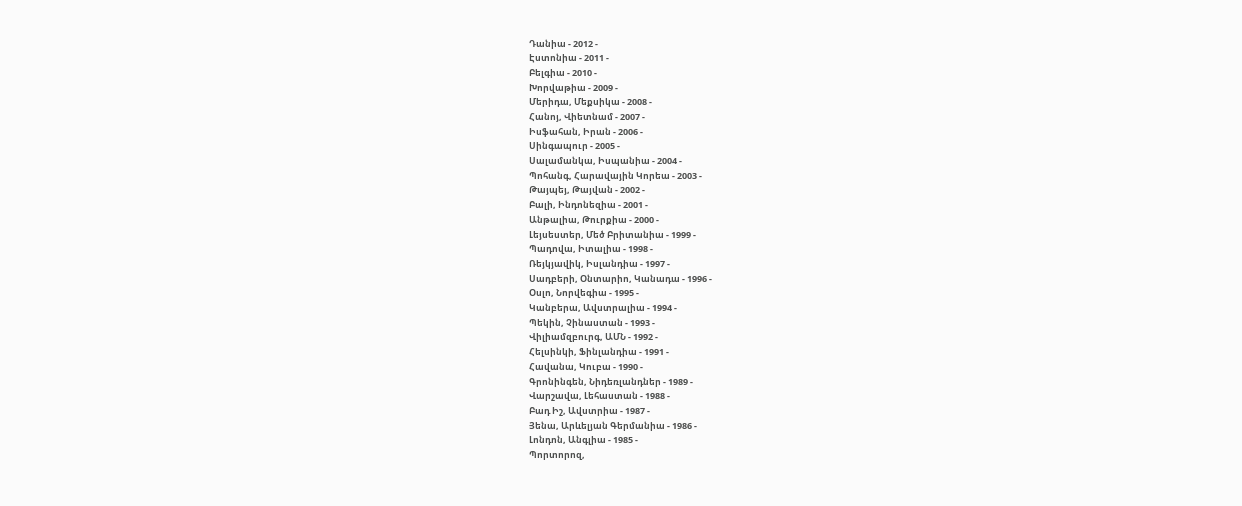Դանիա - 2012 -
Էստոնիա - 2011 -
Բելգիա - 2010 -
Խորվաթիա - 2009 -
Մերիդա, Մեքսիկա - 2008 -
Հանոյ, Վիետնամ - 2007 -
Իսֆահան, Իրան - 2006 -
Սինգապուր - 2005 -
Սալամանկա, Իսպանիա - 2004 -
Պոհանգ, Հարավային Կորեա - 2003 -
Թայպեյ, Թայվան - 2002 -
Բալի, Ինդոնեզիա - 2001 -
Անթալիա, Թուրքիա - 2000 -
Լեյսեստեր, Մեծ Բրիտանիա - 1999 -
Պադովա, Իտալիա - 1998 -
Ռեյկյավիկ, Իսլանդիա - 1997 -
Սադբերի, Օնտարիո, Կանադա - 1996 -
Օսլո, Նորվեգիա - 1995 -
Կանբերա, Ավստրալիա - 1994 -
Պեկին, Չինաստան - 1993 -
Վիլիամզբուրգ, ԱՄՆ - 1992 -
Հելսինկի, Ֆինլանդիա - 1991 -
Հավանա, Կուբա - 1990 -
Գրոնինգեն, Նիդեռլանդներ - 1989 -
Վարշավա, Լեհաստան - 1988 -
Բադ Իշ, Ավստրիա - 1987 -
Յենա, Արևելյան Գերմանիա - 1986 -
Լոնդոն, Անգլիա - 1985 -
Պորտորոզ,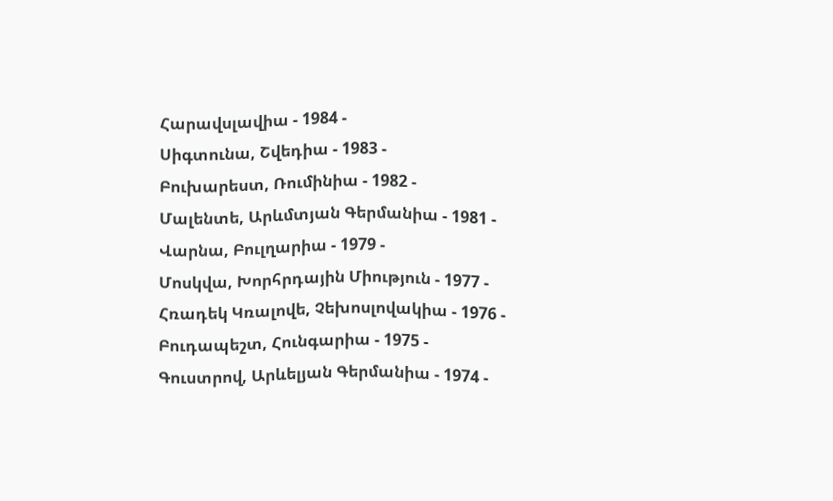Հարավսլավիա - 1984 -
Սիգտունա, Շվեդիա - 1983 -
Բուխարեստ, Ռումինիա - 1982 -
Մալենտե, Արևմտյան Գերմանիա - 1981 -
Վարնա, Բուլղարիա - 1979 -
Մոսկվա, Խորհրդային Միություն - 1977 -
Հռադեկ Կռալովե, Չեխոսլովակիա - 1976 -
Բուդապեշտ, Հունգարիա - 1975 -
Գուստրով, Արևելյան Գերմանիա - 1974 -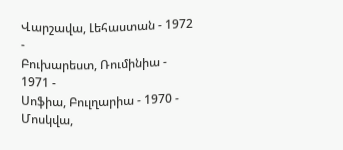Վարշավա, Լեհաստան - 1972 -
Բուխարեստ, Ռումինիա - 1971 -
Սոֆիա, Բուլղարիա - 1970 -
Մոսկվա,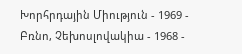Խորհրդային Միություն - 1969 -
Բռնո, Չեխոսլովակիա - 1968 -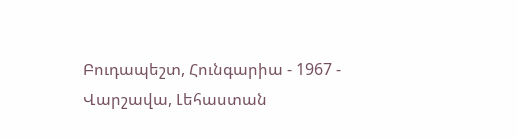Բուդապեշտ, Հունգարիա - 1967 -
Վարշավա, Լեհաստան